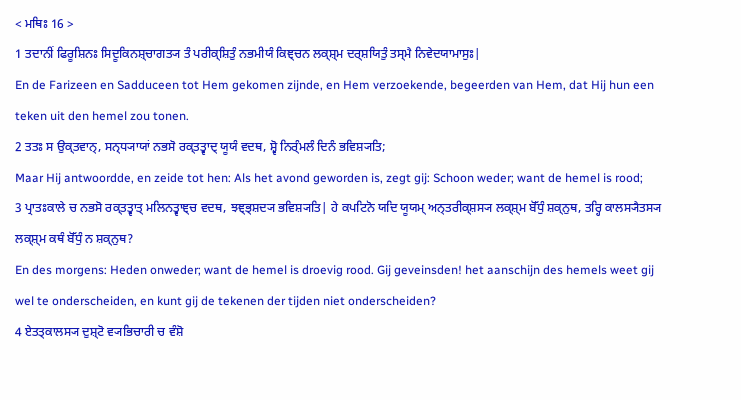< ਮਥਿਃ 16 >
1 ਤਦਾਨੀਂ ਫਿਰੂਸ਼ਿਨਃ ਸਿਦੂਕਿਨਸ਼੍ਚਾਗਤ੍ਯ ਤੰ ਪਰੀਕ੍ਸ਼ਿਤੁੰ ਨਭਮੀਯੰ ਕਿਞ੍ਚਨ ਲਕ੍ਸ਼੍ਮ ਦਰ੍ਸ਼ਯਿਤੁੰ ਤਸ੍ਮੈ ਨਿਵੇਦਯਾਮਾਸੁਃ|
En de Farizeen en Sadduceen tot Hem gekomen zijnde, en Hem verzoekende, begeerden van Hem, dat Hij hun een teken uit den hemel zou tonen.
2 ਤਤਃ ਸ ਉਕ੍ਤਵਾਨ੍, ਸਨ੍ਧ੍ਯਾਯਾਂ ਨਭਸੋ ਰਕ੍ਤਤ੍ਵਾਦ੍ ਯੂਯੰ ਵਦਥ, ਸ਼੍ਵੋ ਨਿਰ੍ੰਮਲੰ ਦਿਨੰ ਭਵਿਸ਼੍ਯਤਿ;
Maar Hij antwoordde, en zeide tot hen: Als het avond geworden is, zegt gij: Schoon weder; want de hemel is rood;
3 ਪ੍ਰਾਤਃਕਾਲੇ ਚ ਨਭਸੋ ਰਕ੍ਤਤ੍ਵਾਤ੍ ਮਲਿਨਤ੍ਵਾਞ੍ਚ ਵਦਥ, ਝਞ੍ਭ੍ਸ਼ਦ੍ਯ ਭਵਿਸ਼੍ਯਤਿ| ਹੇ ਕਪਟਿਨੋ ਯਦਿ ਯੂਯਮ੍ ਅਨ੍ਤਰੀਕ੍ਸ਼ਸ੍ਯ ਲਕ੍ਸ਼੍ਮ ਬੋੱਧੁੰ ਸ਼ਕ੍ਨੁਥ, ਤਰ੍ਹਿ ਕਾਲਸ੍ਯੈਤਸ੍ਯ ਲਕ੍ਸ਼੍ਮ ਕਥੰ ਬੋੱਧੁੰ ਨ ਸ਼ਕ੍ਨੁਥ?
En des morgens: Heden onweder; want de hemel is droevig rood. Gij geveinsden! het aanschijn des hemels weet gij wel te onderscheiden, en kunt gij de tekenen der tijden niet onderscheiden?
4 ਏਤਤ੍ਕਾਲਸ੍ਯ ਦੁਸ਼੍ਟੋ ਵ੍ਯਭਿਚਾਰੀ ਚ ਵੰਸ਼ੋ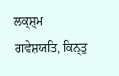ਲਕ੍ਸ਼੍ਮ ਗਵੇਸ਼ਯਤਿ, ਕਿਨ੍ਤੁ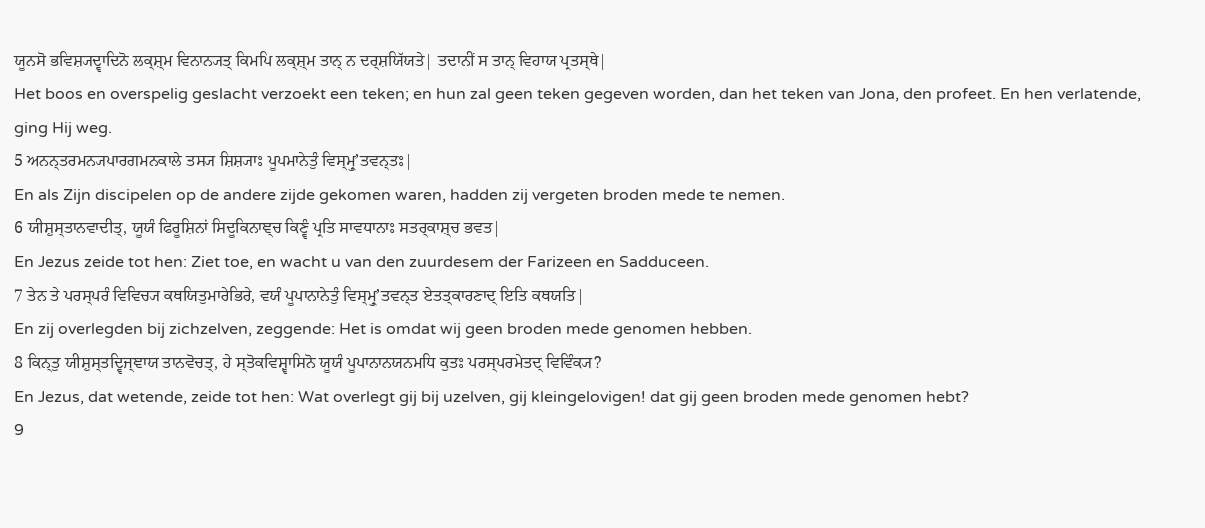ਯੂਨਸੋ ਭਵਿਸ਼੍ਯਦ੍ਵਾਦਿਨੋ ਲਕ੍ਸ਼੍ਮ ਵਿਨਾਨ੍ਯਤ੍ ਕਿਮਪਿ ਲਕ੍ਸ਼੍ਮ ਤਾਨ੍ ਨ ਦਰ੍ਸ਼ਯਿੱਯਤੇ| ਤਦਾਨੀਂ ਸ ਤਾਨ੍ ਵਿਹਾਯ ਪ੍ਰਤਸ੍ਥੇ|
Het boos en overspelig geslacht verzoekt een teken; en hun zal geen teken gegeven worden, dan het teken van Jona, den profeet. En hen verlatende, ging Hij weg.
5 ਅਨਨ੍ਤਰਮਨ੍ਯਪਾਰਗਮਨਕਾਲੇ ਤਸ੍ਯ ਸ਼ਿਸ਼੍ਯਾਃ ਪੂਪਮਾਨੇਤੁੰ ਵਿਸ੍ਮ੍ਰੁʼਤਵਨ੍ਤਃ|
En als Zijn discipelen op de andere zijde gekomen waren, hadden zij vergeten broden mede te nemen.
6 ਯੀਸ਼ੁਸ੍ਤਾਨਵਾਦੀਤ੍, ਯੂਯੰ ਫਿਰੂਸ਼ਿਨਾਂ ਸਿਦੂਕਿਨਾਞ੍ਚ ਕਿਣ੍ਵੰ ਪ੍ਰਤਿ ਸਾਵਧਾਨਾਃ ਸਤਰ੍ਕਾਸ਼੍ਚ ਭਵਤ|
En Jezus zeide tot hen: Ziet toe, en wacht u van den zuurdesem der Farizeen en Sadduceen.
7 ਤੇਨ ਤੇ ਪਰਸ੍ਪਰੰ ਵਿਵਿਚ੍ਯ ਕਥਯਿਤੁਮਾਰੇਭਿਰੇ, ਵਯੰ ਪੂਪਾਨਾਨੇਤੁੰ ਵਿਸ੍ਮ੍ਰੁʼਤਵਨ੍ਤ ਏਤਤ੍ਕਾਰਣਾਦ੍ ਇਤਿ ਕਥਯਤਿ|
En zij overlegden bij zichzelven, zeggende: Het is omdat wij geen broden mede genomen hebben.
8 ਕਿਨ੍ਤੁ ਯੀਸ਼ੁਸ੍ਤਦ੍ਵਿਜ੍ਞਾਯ ਤਾਨਵੋਚਤ੍, ਹੇ ਸ੍ਤੋਕਵਿਸ਼੍ਵਾਸਿਨੋ ਯੂਯੰ ਪੂਪਾਨਾਨਯਨਮਧਿ ਕੁਤਃ ਪਰਸ੍ਪਰਮੇਤਦ੍ ਵਿਵਿੰਕ੍ਯ?
En Jezus, dat wetende, zeide tot hen: Wat overlegt gij bij uzelven, gij kleingelovigen! dat gij geen broden mede genomen hebt?
9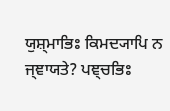ਯੁਸ਼੍ਮਾਭਿਃ ਕਿਮਦ੍ਯਾਪਿ ਨ ਜ੍ਞਾਯਤੇ? ਪਞ੍ਚਭਿਃ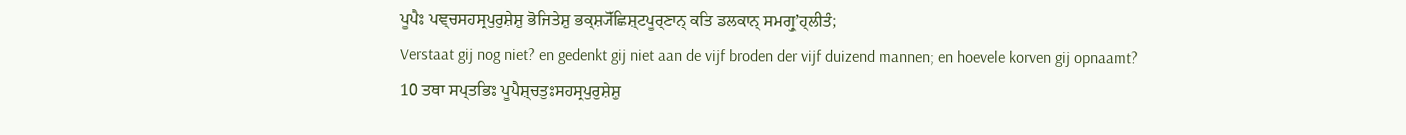ਪੂਪੈਃ ਪਞ੍ਚਸਹਸ੍ਰਪੁਰੁਸ਼ੇਸ਼ੁ ਭੋਜਿਤੇਸ਼ੁ ਭਕ੍ਸ਼੍ਯੋੱਛਿਸ਼੍ਟਪੂਰ੍ਣਾਨ੍ ਕਤਿ ਡਲਕਾਨ੍ ਸਮਗ੍ਰੁʼਹ੍ਲੀਤੰ;
Verstaat gij nog niet? en gedenkt gij niet aan de vijf broden der vijf duizend mannen; en hoevele korven gij opnaamt?
10 ਤਥਾ ਸਪ੍ਤਭਿਃ ਪੂਪੈਸ਼੍ਚਤੁਃਸਹਸ੍ਰਪੁਰੁਸ਼ੇਸ਼ੁ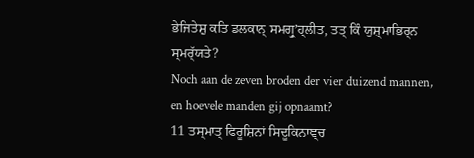ਭੇਜਿਤੇਸ਼ੁ ਕਤਿ ਡਲਕਾਨ੍ ਸਮਗ੍ਰੁʼਹ੍ਲੀਤ, ਤਤ੍ ਕਿੰ ਯੁਸ਼੍ਮਾਭਿਰ੍ਨ ਸ੍ਮਰ੍ੱਯਤੇ?
Noch aan de zeven broden der vier duizend mannen, en hoevele manden gij opnaamt?
11 ਤਸ੍ਮਾਤ੍ ਫਿਰੂਸ਼ਿਨਾਂ ਸਿਦੂਕਿਨਾਞ੍ਚ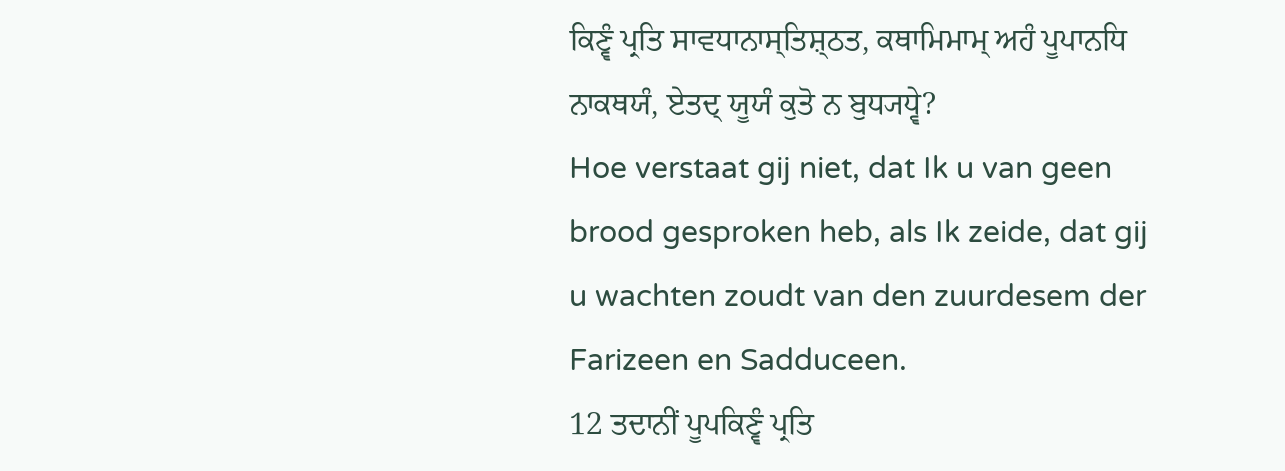ਕਿਣ੍ਵੰ ਪ੍ਰਤਿ ਸਾਵਧਾਨਾਸ੍ਤਿਸ਼੍ਠਤ, ਕਥਾਮਿਮਾਮ੍ ਅਹੰ ਪੂਪਾਨਧਿ ਨਾਕਥਯੰ, ਏਤਦ੍ ਯੂਯੰ ਕੁਤੋ ਨ ਬੁਧ੍ਯਧ੍ਵੇ?
Hoe verstaat gij niet, dat Ik u van geen brood gesproken heb, als Ik zeide, dat gij u wachten zoudt van den zuurdesem der Farizeen en Sadduceen.
12 ਤਦਾਨੀਂ ਪੂਪਕਿਣ੍ਵੰ ਪ੍ਰਤਿ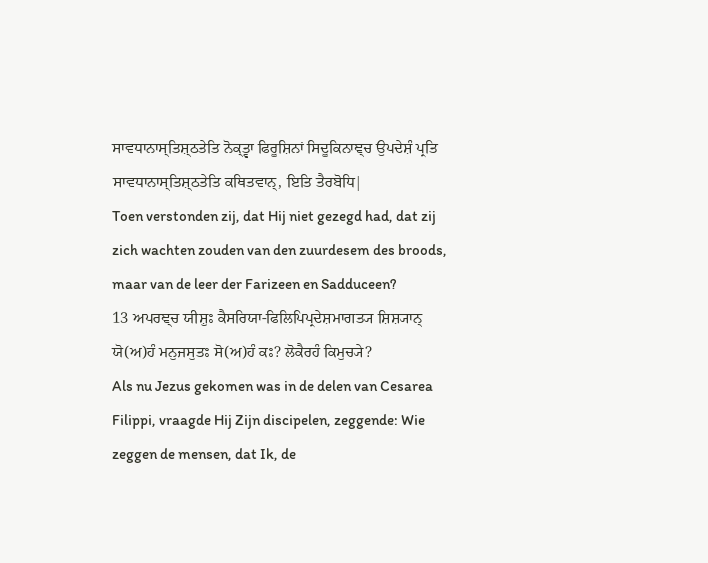ਸਾਵਧਾਨਾਸ੍ਤਿਸ਼੍ਠਤੇਤਿ ਨੋਕ੍ਤ੍ਵਾ ਫਿਰੂਸ਼ਿਨਾਂ ਸਿਦੂਕਿਨਾਞ੍ਚ ਉਪਦੇਸ਼ੰ ਪ੍ਰਤਿ ਸਾਵਧਾਨਾਸ੍ਤਿਸ਼੍ਠਤੇਤਿ ਕਥਿਤਵਾਨ੍, ਇਤਿ ਤੈਰਬੋਧਿ|
Toen verstonden zij, dat Hij niet gezegd had, dat zij zich wachten zouden van den zuurdesem des broods, maar van de leer der Farizeen en Sadduceen?
13 ਅਪਰਞ੍ਚ ਯੀਸ਼ੁਃ ਕੈਸਰਿਯਾ-ਫਿਲਿਪਿਪ੍ਰਦੇਸ਼ਮਾਗਤ੍ਯ ਸ਼ਿਸ਼੍ਯਾਨ੍ ਯੋ(ਅ)ਹੰ ਮਨੁਜਸੁਤਃ ਸੋ(ਅ)ਹੰ ਕਃ? ਲੋਕੈਰਹੰ ਕਿਮੁਚ੍ਯੇ?
Als nu Jezus gekomen was in de delen van Cesarea Filippi, vraagde Hij Zijn discipelen, zeggende: Wie zeggen de mensen, dat Ik, de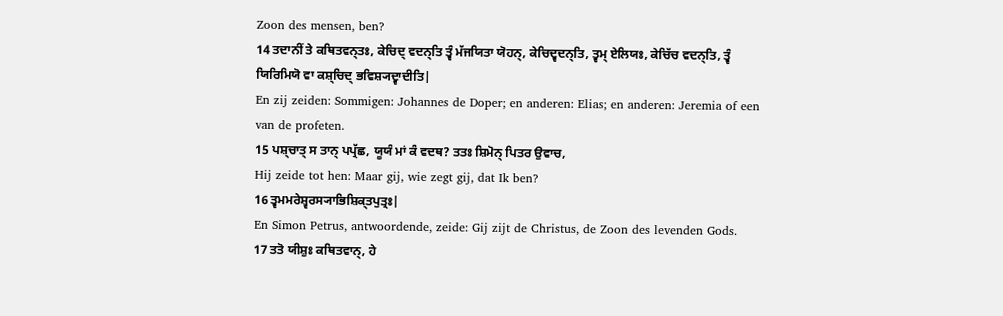Zoon des mensen, ben?
14 ਤਦਾਨੀਂ ਤੇ ਕਥਿਤਵਨ੍ਤਃ, ਕੇਚਿਦ੍ ਵਦਨ੍ਤਿ ਤ੍ਵੰ ਮੱਜਯਿਤਾ ਯੋਹਨ੍, ਕੇਚਿਦ੍ਵਦਨ੍ਤਿ, ਤ੍ਵਮ੍ ਏਲਿਯਃ, ਕੇਚਿੱਚ ਵਦਨ੍ਤਿ, ਤ੍ਵੰ ਯਿਰਿਮਿਯੋ ਵਾ ਕਸ਼੍ਚਿਦ੍ ਭਵਿਸ਼੍ਯਦ੍ਵਾਦੀਤਿ|
En zij zeiden: Sommigen: Johannes de Doper; en anderen: Elias; en anderen: Jeremia of een van de profeten.
15 ਪਸ਼੍ਚਾਤ੍ ਸ ਤਾਨ੍ ਪਪ੍ਰੱਛ, ਯੂਯੰ ਮਾਂ ਕੰ ਵਦਥ? ਤਤਃ ਸ਼ਿਮੋਨ੍ ਪਿਤਰ ਉਵਾਚ,
Hij zeide tot hen: Maar gij, wie zegt gij, dat Ik ben?
16 ਤ੍ਵਮਮਰੇਸ਼੍ਵਰਸ੍ਯਾਭਿਸ਼ਿਕ੍ਤਪੁਤ੍ਰਃ|
En Simon Petrus, antwoordende, zeide: Gij zijt de Christus, de Zoon des levenden Gods.
17 ਤਤੋ ਯੀਸ਼ੁਃ ਕਥਿਤਵਾਨ੍, ਹੇ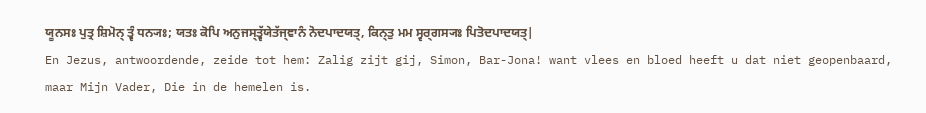ਯੂਨਸਃ ਪੁਤ੍ਰ ਸ਼ਿਮੋਨ੍ ਤ੍ਵੰ ਧਨ੍ਯਃ; ਯਤਃ ਕੋਪਿ ਅਨੁਜਸ੍ਤ੍ਵੱਯੇਤੱਜ੍ਞਾਨੰ ਨੋਦਪਾਦਯਤ੍, ਕਿਨ੍ਤੁ ਮਮ ਸ੍ਵਰ੍ਗਸ੍ਯਃ ਪਿਤੋਦਪਾਦਯਤ੍|
En Jezus, antwoordende, zeide tot hem: Zalig zijt gij, Simon, Bar-Jona! want vlees en bloed heeft u dat niet geopenbaard, maar Mijn Vader, Die in de hemelen is.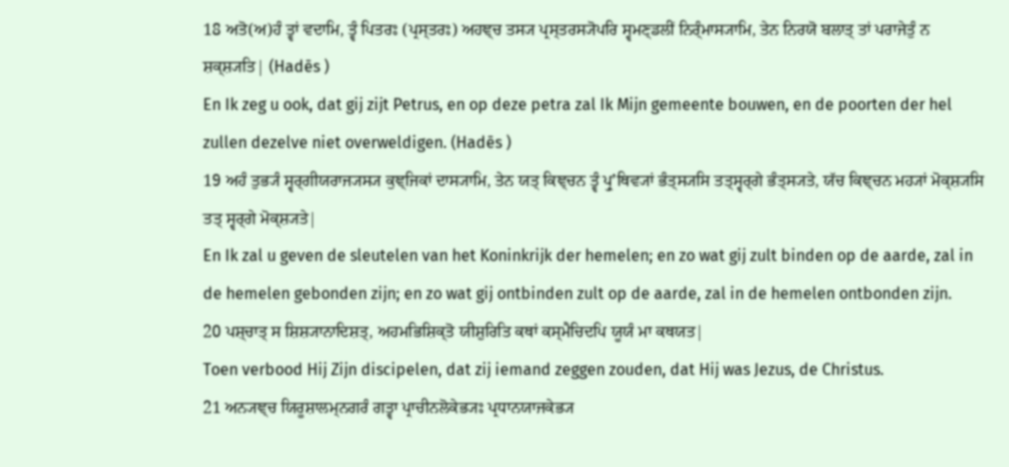18 ਅਤੋ(ਅ)ਹੰ ਤ੍ਵਾਂ ਵਦਾਮਿ, ਤ੍ਵੰ ਪਿਤਰਃ (ਪ੍ਰਸ੍ਤਰਃ) ਅਹਞ੍ਚ ਤਸ੍ਯ ਪ੍ਰਸ੍ਤਰਸ੍ਯੋਪਰਿ ਸ੍ਵਮਣ੍ਡਲੀਂ ਨਿਰ੍ੰਮਾਸ੍ਯਾਮਿ, ਤੇਨ ਨਿਰਯੋ ਬਲਾਤ੍ ਤਾਂ ਪਰਾਜੇਤੁੰ ਨ ਸ਼ਕ੍ਸ਼੍ਯਤਿ| (Hadēs )
En Ik zeg u ook, dat gij zijt Petrus, en op deze petra zal Ik Mijn gemeente bouwen, en de poorten der hel zullen dezelve niet overweldigen. (Hadēs )
19 ਅਹੰ ਤੁਭ੍ਯੰ ਸ੍ਵਰ੍ਗੀਯਰਾਜ੍ਯਸ੍ਯ ਕੁਞ੍ਜਿਕਾਂ ਦਾਸ੍ਯਾਮਿ, ਤੇਨ ਯਤ੍ ਕਿਞ੍ਚਨ ਤ੍ਵੰ ਪ੍ਰੁʼਥਿਵ੍ਯਾਂ ਭੰਤ੍ਸ੍ਯਸਿ ਤਤ੍ਸ੍ਵਰ੍ਗੇ ਭੰਤ੍ਸ੍ਯਤੇ, ਯੱਚ ਕਿਞ੍ਚਨ ਮਹ੍ਯਾਂ ਮੋਕ੍ਸ਼੍ਯਸਿ ਤਤ੍ ਸ੍ਵਰ੍ਗੇ ਮੋਕ੍ਸ਼੍ਯਤੇ|
En Ik zal u geven de sleutelen van het Koninkrijk der hemelen; en zo wat gij zult binden op de aarde, zal in de hemelen gebonden zijn; en zo wat gij ontbinden zult op de aarde, zal in de hemelen ontbonden zijn.
20 ਪਸ਼੍ਚਾਤ੍ ਸ ਸ਼ਿਸ਼੍ਯਾਨਾਦਿਸ਼ਤ੍, ਅਹਮਭਿਸ਼ਿਕ੍ਤੋ ਯੀਸ਼ੁਰਿਤਿ ਕਥਾਂ ਕਸ੍ਮੈਚਿਦਪਿ ਯੂਯੰ ਮਾ ਕਥਯਤ|
Toen verbood Hij Zijn discipelen, dat zij iemand zeggen zouden, dat Hij was Jezus, de Christus.
21 ਅਨ੍ਯਞ੍ਚ ਯਿਰੂਸ਼ਾਲਮ੍ਨਗਰੰ ਗਤ੍ਵਾ ਪ੍ਰਾਚੀਨਲੋਕੇਭ੍ਯਃ ਪ੍ਰਧਾਨਯਾਜਕੇਭ੍ਯ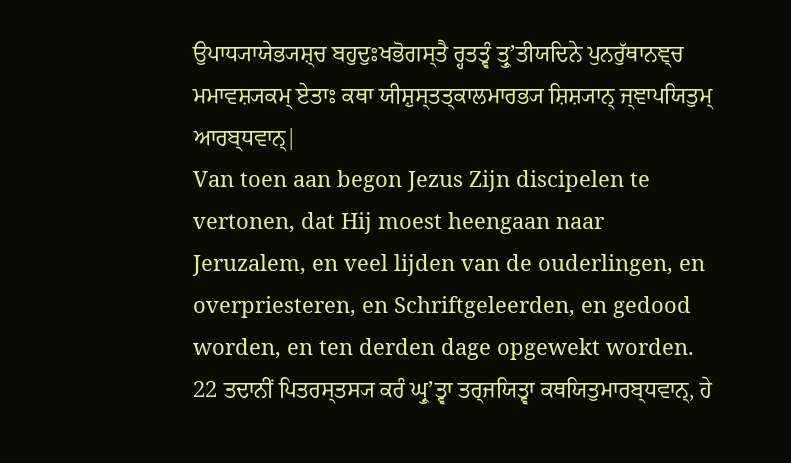ਉਪਾਧ੍ਯਾਯੇਭ੍ਯਸ਼੍ਚ ਬਹੁਦੁਃਖਭੋਗਸ੍ਤੈ ਰ੍ਹਤਤ੍ਵੰ ਤ੍ਰੁʼਤੀਯਦਿਨੇ ਪੁਨਰੁੱਥਾਨਞ੍ਚ ਮਮਾਵਸ਼੍ਯਕਮ੍ ਏਤਾਃ ਕਥਾ ਯੀਸ਼ੁਸ੍ਤਤ੍ਕਾਲਮਾਰਭ੍ਯ ਸ਼ਿਸ਼੍ਯਾਨ੍ ਜ੍ਞਾਪਯਿਤੁਮ੍ ਆਰਬ੍ਧਵਾਨ੍|
Van toen aan begon Jezus Zijn discipelen te vertonen, dat Hij moest heengaan naar Jeruzalem, en veel lijden van de ouderlingen, en overpriesteren, en Schriftgeleerden, en gedood worden, en ten derden dage opgewekt worden.
22 ਤਦਾਨੀਂ ਪਿਤਰਸ੍ਤਸ੍ਯ ਕਰੰ ਘ੍ਰੁʼਤ੍ਵਾ ਤਰ੍ਜਯਿਤ੍ਵਾ ਕਥਯਿਤੁਮਾਰਬ੍ਧਵਾਨ੍, ਹੇ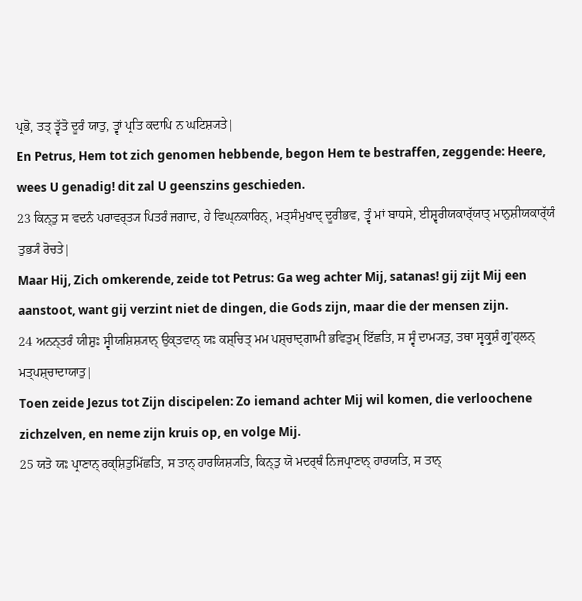ਪ੍ਰਭੋ, ਤਤ੍ ਤ੍ਵੱਤੋ ਦੂਰੰ ਯਾਤੁ, ਤ੍ਵਾਂ ਪ੍ਰਤਿ ਕਦਾਪਿ ਨ ਘਟਿਸ਼੍ਯਤੇ|
En Petrus, Hem tot zich genomen hebbende, begon Hem te bestraffen, zeggende: Heere, wees U genadig! dit zal U geenszins geschieden.
23 ਕਿਨ੍ਤੁ ਸ ਵਦਨੰ ਪਰਾਵਰ੍ਤ੍ਯ ਪਿਤਰੰ ਜਗਾਦ, ਹੇ ਵਿਘ੍ਨਕਾਰਿਨ੍, ਮਤ੍ਸੰਮੁਖਾਦ੍ ਦੂਰੀਭਵ, ਤ੍ਵੰ ਮਾਂ ਬਾਧਸੇ, ਈਸ਼੍ਵਰੀਯਕਾਰ੍ੱਯਾਤ੍ ਮਾਨੁਸ਼ੀਯਕਾਰ੍ੱਯੰ ਤੁਭ੍ਯੰ ਰੋਚਤੇ|
Maar Hij, Zich omkerende, zeide tot Petrus: Ga weg achter Mij, satanas! gij zijt Mij een aanstoot, want gij verzint niet de dingen, die Gods zijn, maar die der mensen zijn.
24 ਅਨਨ੍ਤਰੰ ਯੀਸ਼ੁਃ ਸ੍ਵੀਯਸ਼ਿਸ਼੍ਯਾਨ੍ ਉਕ੍ਤਵਾਨ੍ ਯਃ ਕਸ਼੍ਚਿਤ੍ ਮਮ ਪਸ਼੍ਚਾਦ੍ਗਾਮੀ ਭਵਿਤੁਮ੍ ਇੱਛਤਿ, ਸ ਸ੍ਵੰ ਦਾਮ੍ਯਤੁ, ਤਥਾ ਸ੍ਵਕ੍ਰੁਸ਼ੰ ਗ੍ਰੁʼਹ੍ਲਨ੍ ਮਤ੍ਪਸ਼੍ਚਾਦਾਯਾਤੁ|
Toen zeide Jezus tot Zijn discipelen: Zo iemand achter Mij wil komen, die verloochene zichzelven, en neme zijn kruis op, en volge Mij.
25 ਯਤੋ ਯਃ ਪ੍ਰਾਣਾਨ੍ ਰਕ੍ਸ਼ਿਤੁਮਿੱਛਤਿ, ਸ ਤਾਨ੍ ਹਾਰਯਿਸ਼੍ਯਤਿ, ਕਿਨ੍ਤੁ ਯੋ ਮਦਰ੍ਥੰ ਨਿਜਪ੍ਰਾਣਾਨ੍ ਹਾਰਯਤਿ, ਸ ਤਾਨ੍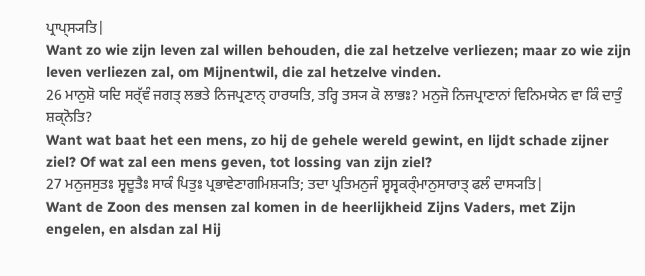ਪ੍ਰਾਪ੍ਸ੍ਯਤਿ|
Want zo wie zijn leven zal willen behouden, die zal hetzelve verliezen; maar zo wie zijn leven verliezen zal, om Mijnentwil, die zal hetzelve vinden.
26 ਮਾਨੁਸ਼ੋ ਯਦਿ ਸਰ੍ੱਵੰ ਜਗਤ੍ ਲਭਤੇ ਨਿਜਪ੍ਰਣਾਨ੍ ਹਾਰਯਤਿ, ਤਰ੍ਹਿ ਤਸ੍ਯ ਕੋ ਲਾਭਃ? ਮਨੁਜੋ ਨਿਜਪ੍ਰਾਣਾਨਾਂ ਵਿਨਿਮਯੇਨ ਵਾ ਕਿੰ ਦਾਤੁੰ ਸ਼ਕ੍ਨੋਤਿ?
Want wat baat het een mens, zo hij de gehele wereld gewint, en lijdt schade zijner ziel? Of wat zal een mens geven, tot lossing van zijn ziel?
27 ਮਨੁਜਸੁਤਃ ਸ੍ਵਦੂਤੈਃ ਸਾਕੰ ਪਿਤੁਃ ਪ੍ਰਭਾਵੇਣਾਗਮਿਸ਼੍ਯਤਿ; ਤਦਾ ਪ੍ਰਤਿਮਨੁਜੰ ਸ੍ਵਸ੍ਵਕਰ੍ੰਮਾਨੁਸਾਰਾਤ੍ ਫਲੰ ਦਾਸ੍ਯਤਿ|
Want de Zoon des mensen zal komen in de heerlijkheid Zijns Vaders, met Zijn engelen, en alsdan zal Hij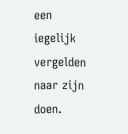een iegelijk vergelden naar zijn doen.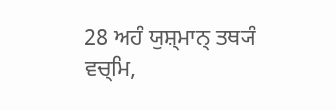28 ਅਹੰ ਯੁਸ਼੍ਮਾਨ੍ ਤਥ੍ਯੰ ਵਚ੍ਮਿ,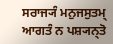ਸਰਾਜ੍ਯੰ ਮਨੁਜਸੁਤਮ੍ ਆਗਤੰ ਨ ਪਸ਼੍ਯਨ੍ਤੋ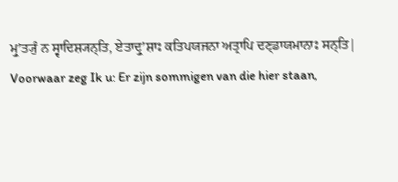ਮ੍ਰੁʼਤ੍ਯੁੰ ਨ ਸ੍ਵਾਦਿਸ਼੍ਯਨ੍ਤਿ, ਏਤਾਦ੍ਰੁʼਸ਼ਾਃ ਕਤਿਪਯਜਨਾ ਅਤ੍ਰਾਪਿ ਦਣ੍ਡਾਯਮਾਨਾਃ ਸਨ੍ਤਿ|
Voorwaar zeg Ik u: Er zijn sommigen van die hier staan,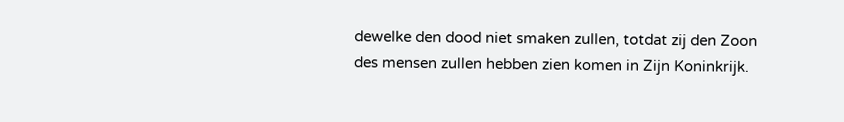dewelke den dood niet smaken zullen, totdat zij den Zoon des mensen zullen hebben zien komen in Zijn Koninkrijk.